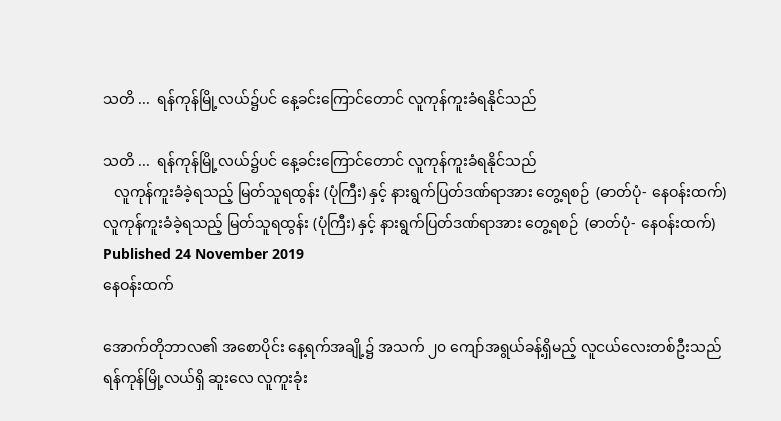သတိ ...  ရန်ကုန်မြို့လယ်၌ပင် နေ့ခင်းကြောင်တောင် လူကုန်ကူးခံရနိုင်သည်

သတိ ...  ရန်ကုန်မြို့လယ်၌ပင် နေ့ခင်းကြောင်တောင် လူကုန်ကူးခံရနိုင်သည်
   လူကုန်ကူးခံခဲ့ရသည့် မြတ်သူရထွန်း (ပုံကြီး) နှင့် နားရွက်ပြတ်ဒဏ်ရာအား တွေ့ရစဉ်  (ဓာတ်ပုံ- နေဝန်းထက်)
လူကုန်ကူးခံခဲ့ရသည့် မြတ်သူရထွန်း (ပုံကြီး) နှင့် နားရွက်ပြတ်ဒဏ်ရာအား တွေ့ရစဉ်  (ဓာတ်ပုံ- နေဝန်းထက်)
Published 24 November 2019
နေဝန်းထက်

အောက်တိုဘာလ၏ အစောပိုင်း နေ့ရက်အချို့၌ အသက် ၂၀ ကျော်အရွယ်ခန့်ရှိမည့် လူငယ်လေးတစ်ဦးသည် ရန်ကုန်မြို့လယ်ရှိ ဆူးလေ လူကူးခုံး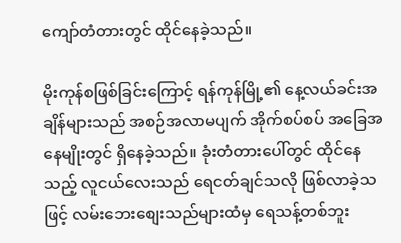ကျော်တံတားတွင် ထိုင်နေခဲ့သည်။

မိုးကုန်စဖြစ်ခြင်းကြောင့် ရန်ကုန်မြို့၏ နေ့လယ်ခင်းအချိန်များသည် အစဉ်အလာမပျက် အိုက်စပ်စပ် အခြေအနေမျိုးတွင် ရှိနေခဲ့သည်။ ခုံးတံတားပေါ်တွင် ထိုင်နေသည့် လူငယ်လေးသည် ရေငတ်ချင်သလို ဖြစ်လာခဲ့သဖြင့် လမ်းဘေးစျေးသည်များထံမှ ရေသန့်တစ်ဘူး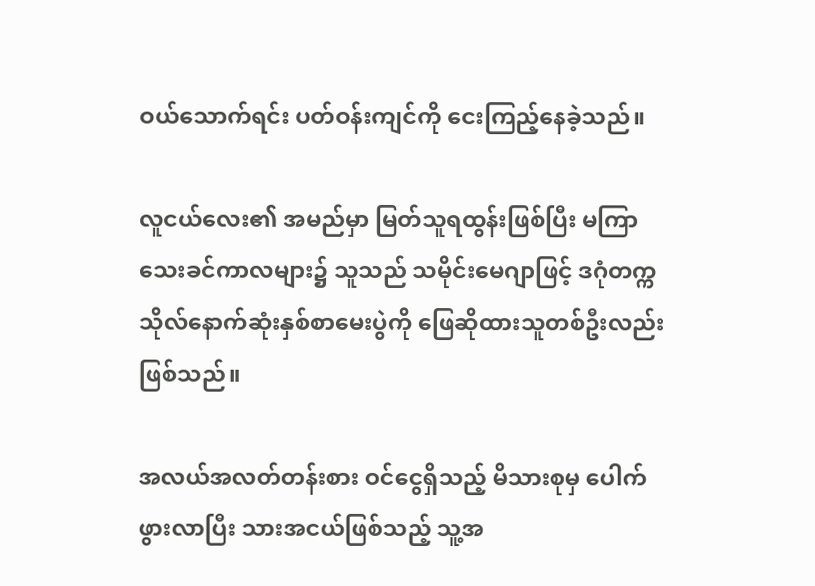ဝယ်သောက်ရင်း ပတ်ဝန်းကျင်ကို ငေးကြည့်နေခဲ့သည်။

လူငယ်လေး၏ အမည်မှာ မြတ်သူရထွန်းဖြစ်ပြီး မကြာသေးခင်ကာလများ၌ သူသည် သမိုင်းမေဂျာဖြင့် ဒဂုံတက္ကသိုလ်နောက်ဆုံးနှစ်စာမေးပွဲကို ဖြေဆိုထားသူတစ်ဦးလည်း ဖြစ်သည်။

အလယ်အလတ်တန်းစား ဝင်ငွေရှိသည့် မိသားစုမှ ပေါက်ဖွားလာပြီး သားအငယ်ဖြစ်သည့် သူ့အ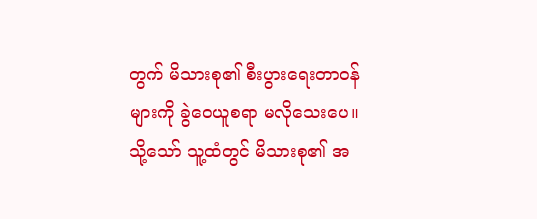တွက် မိသားစု၏ စီးပွားရေးတာဝန်များကို ခွဲဝေယူစရာ မလိုသေးပေ။ သို့သော် သူ့ထံတွင် မိသားစု၏ အ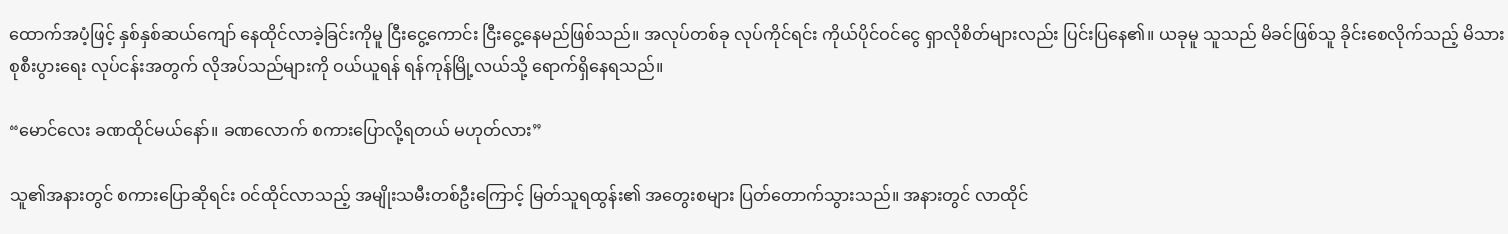ထောက်အပံ့ဖြင့် နှစ်နှစ်ဆယ်ကျော် နေထိုင်လာခဲ့ခြင်းကိုမူ ငြီးငွေ့ကောင်း ငြီးငွေ့နေမည်ဖြစ်သည်။ အလုပ်တစ်ခု လုပ်ကိုင်ရင်း ကိုယ်ပိုင်ဝင်ငွေ ရှာလိုစိတ်များလည်း ပြင်းပြနေ၏။ ယခုမူ သူသည် မိခင်ဖြစ်သူ ခိုင်းစေလိုက်သည့် မိသားစုစီးပွားရေး လုပ်ငန်းအတွက် လိုအပ်သည်များကို ဝယ်ယူရန် ရန်ကုန်မြို့လယ်သို့ ရောက်ရှိနေရသည်။

“မောင်လေး ခဏထိုင်မယ်နော်။ ခဏလောက် စကားပြောလို့ရတယ် မဟုတ်လား”

သူ၏အနားတွင် စကားပြောဆိုရင်း ဝင်ထိုင်လာသည့် အမျိုးသမီးတစ်ဦးကြောင့် မြတ်သူရထွန်း၏ အတွေးစများ ပြတ်တောက်သွားသည်။ အနားတွင် လာထိုင်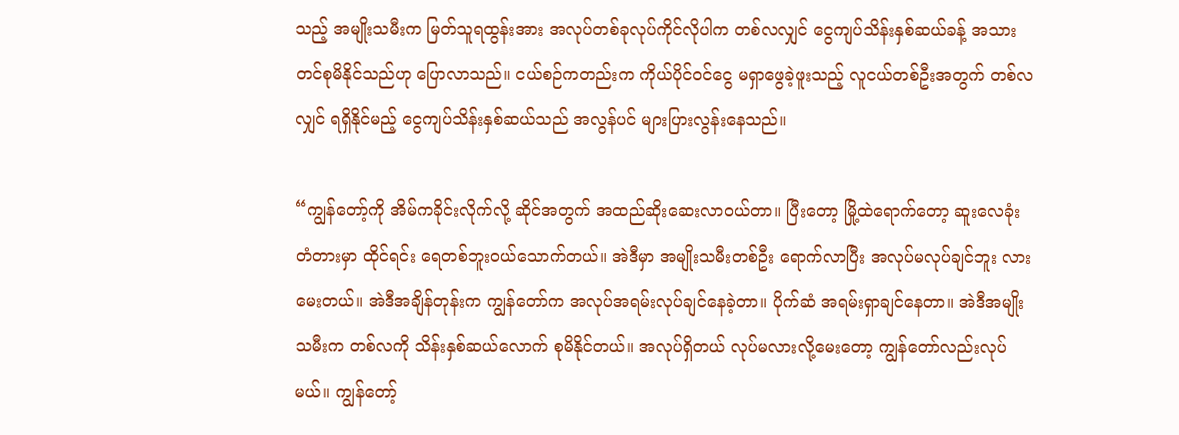သည့် အမျိုးသမီးက မြတ်သူရထွန်းအား အလုပ်တစ်ခုလုပ်ကိုင်လိုပါက တစ်လလျှင် ငွေကျပ်သိန်းနှစ်ဆယ်ခန့် အသားတင်စုမိနိုင်သည်ဟု ပြောလာသည်။ ငယ်စဉ်ကတည်းက ကိုယ်ပိုင်ဝင်ငွေ မရှာဖွေခဲ့ဖူးသည့် လူငယ်တစ်ဦးအတွက် တစ်လလျှင် ရရှိနိုင်မည့် ငွေကျပ်သိန်းနှစ်ဆယ်သည် အလွန်ပင် များပြားလွန်းနေသည်။

“ကျွန်တော့်ကို အိမ်ကခိုင်းလိုက်လို့ ဆိုင်အတွက် အထည်ဆိုးဆေးလာဝယ်တာ။ ပြီးတော့ မြို့ထဲရောက်တော့ ဆူးလေခုံးတံတားမှာ ထိုင်ရင်း ရေတစ်ဘူးဝယ်သောက်တယ်။ အဲဒီမှာ အမျိုးသမီးတစ်ဦး ရောက်လာပြီး အလုပ်မလုပ်ချင်ဘူး လားမေးတယ်။ အဲဒီအချိန်တုန်းက ကျွန်တော်က အလုပ်အရမ်းလုပ်ချင်နေခဲ့တာ။ ပိုက်ဆံ အရမ်းရှာချင်နေတာ။ အဲဒီအမျိုးသမီးက တစ်လကို သိန်းနှစ်ဆယ်လောက် စုမိနိုင်တယ်။ အလုပ်ရှိတယ် လုပ်မလားလို့မေးတော့ ကျွန်တော်လည်းလုပ်မယ်။ ကျွန်တော့်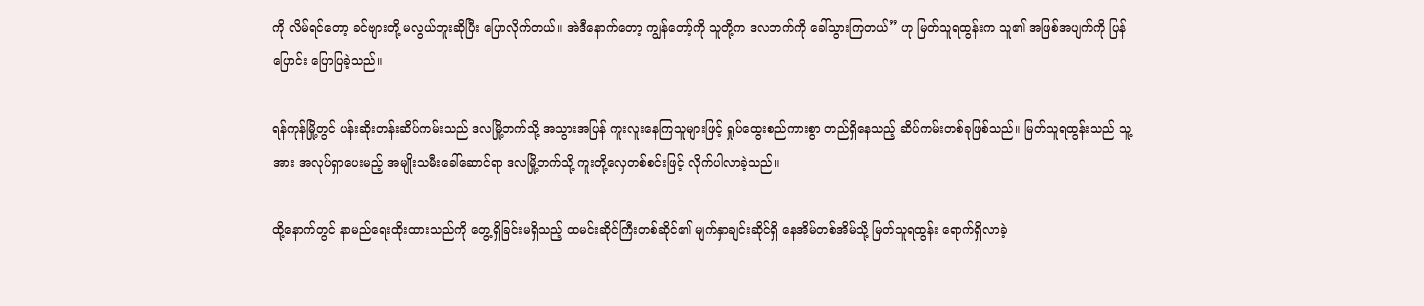ကို လိမ်ရင်တော့ ခင်ဗျားတို့ မလွယ်ဘူးဆိုပြီး ပြောလိုက်တယ်။ အဲဒီနောက်တော့ ကျွန်တော့်ကို သူတို့က ဒလဘက်ကို ခေါ်သွားကြတယ်” ဟု မြတ်သူရထွန်းက သူ၏ အဖြစ်အပျက်ကို ပြန်ပြောင်း ပြောပြခဲ့သည်။

ရန်ကုန်မြို့တွင် ပန်းဆိုးတန်းဆိပ်ကမ်းသည် ဒလမြို့ဘက်သို့ အသွားအပြန် ကူးလူးနေကြသူများဖြင့် ရှုပ်ထွေးစည်ကားစွာ တည်ရှိနေသည့် ဆိပ်ကမ်းတစ်ခုဖြစ်သည်။ မြတ်သူရထွန်းသည် သူ့အား အလုပ်ရှာပေးမည့် အမျိုးသမီးခေါ်ဆောင်ရာ ဒလမြို့ဘက်သို့ ကူးတို့လှေတစ်စင်းဖြင့် လိုက်ပါလာခဲ့သည်။

ထို့နောက်တွင် နာမည်ရေးထိုးထားသည်ကို တွေ့ရှိခြင်းမရှိသည့် ထမင်းဆိုင်ကြီးတစ်ဆိုင်၏ မျက်နှာချင်းဆိုင်ရှိ နေအိမ်တစ်အိမ်သို့ မြတ်သူရထွန်း ရောက်ရှိလာခဲ့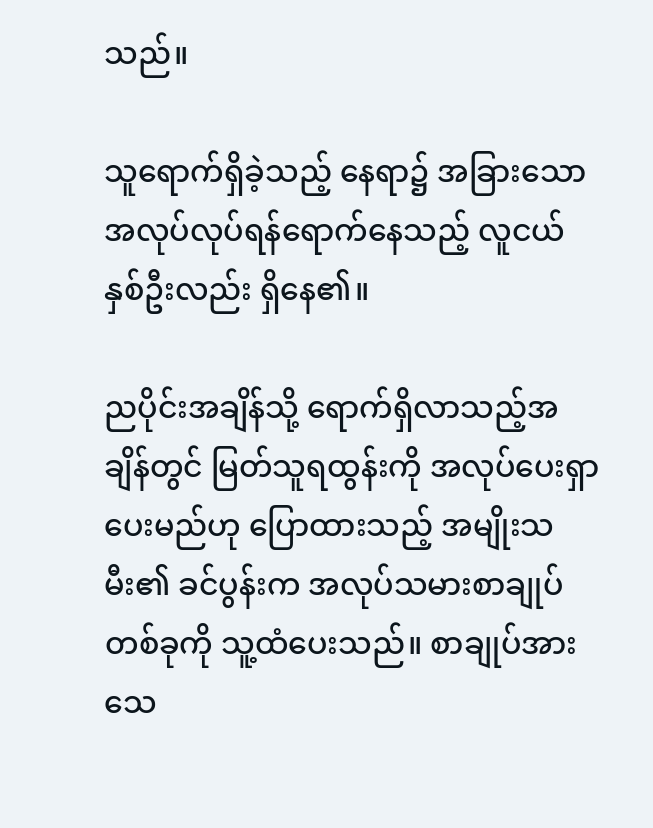သည်။

သူရောက်ရှိခဲ့သည့် နေရာ၌ အခြားသော အလုပ်လုပ်ရန်ရောက်နေသည့် လူငယ်နှစ်ဦးလည်း ရှိနေ၏။

ညပိုင်းအချိန်သို့ ရောက်ရှိလာသည့်အချိန်တွင် မြတ်သူရထွန်းကို အလုပ်ပေးရှာပေးမည်ဟု ပြောထားသည့် အမျိုးသမီး၏ ခင်ပွန်းက အလုပ်သမားစာချုပ်တစ်ခုကို သူ့ထံပေးသည်။ စာချုပ်အား သေ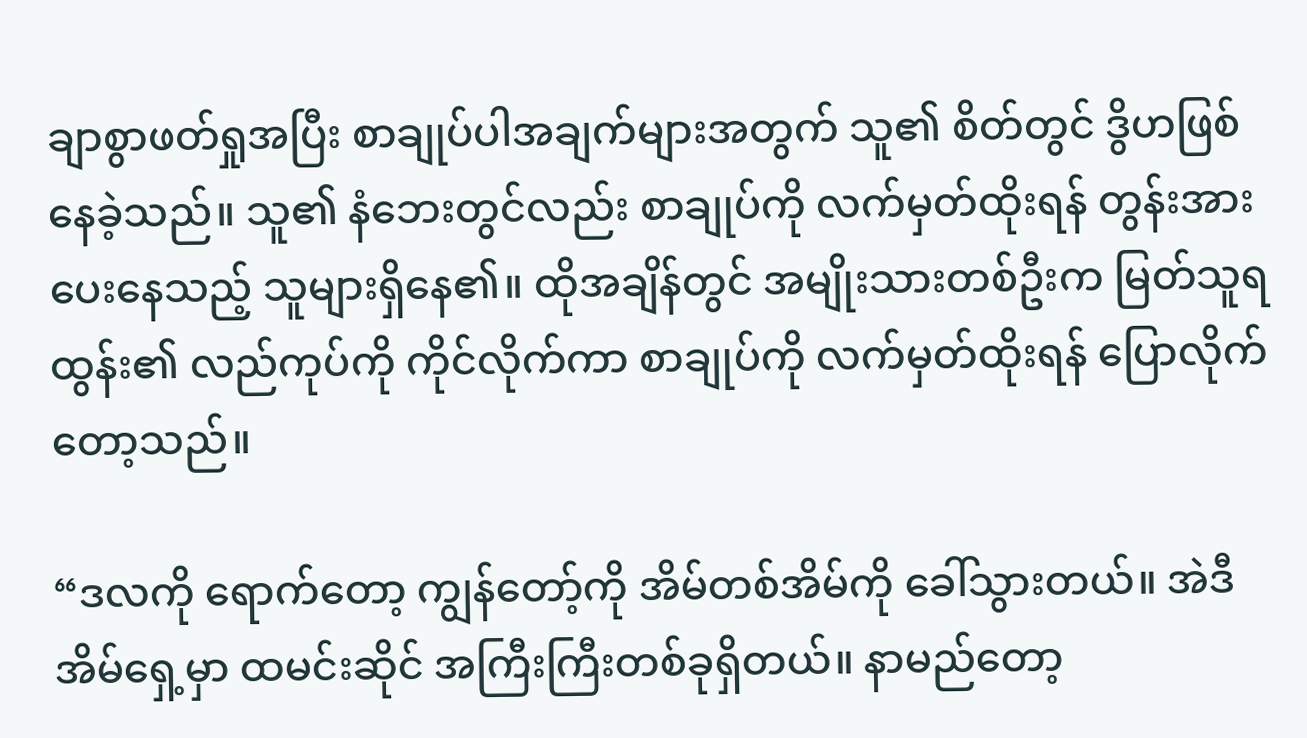ချာစွာဖတ်ရှုအပြီး စာချုပ်ပါအချက်များအတွက် သူ၏ စိတ်တွင် ဒွိဟဖြစ်နေခဲ့သည်။ သူ၏ နံဘေးတွင်လည်း စာချုပ်ကို လက်မှတ်ထိုးရန် တွန်းအားပေးနေသည့် သူများရှိနေ၏။ ထိုအချိန်တွင် အမျိုးသားတစ်ဦးက မြတ်သူရထွန်း၏ လည်ကုပ်ကို ကိုင်လိုက်ကာ စာချုပ်ကို လက်မှတ်ထိုးရန် ပြောလိုက်တော့သည်။

“ဒလကို ရောက်တော့ ကျွန်တော့်ကို အိမ်တစ်အိမ်ကို ခေါ်သွားတယ်။ အဲဒီအိမ်ရှေ့မှာ ထမင်းဆိုင် အကြီးကြီးတစ်ခုရှိတယ်။ နာမည်တော့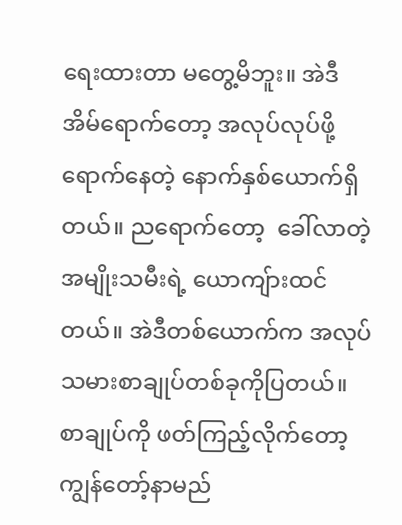ရေးထားတာ မတွေ့မိဘူး။ အဲဒီအိမ်ရောက်တော့ အလုပ်လုပ်ဖို့ ရောက်နေတဲ့ နောက်နှစ်ယောက်ရှိတယ်။ ညရောက်တော့  ခေါ်လာတဲ့ အမျိုးသမီးရဲ့ ယောကျ်ားထင်တယ်။ အဲဒီတစ်ယောက်က အလုပ်သမားစာချုပ်တစ်ခုကိုပြတယ်။ စာချုပ်ကို ဖတ်ကြည့်လိုက်တော့ ကျွန်တော့်နာမည်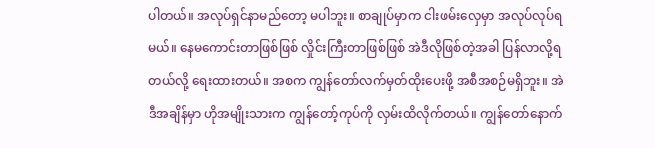ပါတယ်။ အလုပ်ရှင်နာမည်တော့ မပါဘူး။ စာချုပ်မှာက ငါးဖမ်းလှေမှာ အလုပ်လုပ်ရမယ်။ နေမကောင်းတာဖြစ်ဖြစ် လှိုင်းကြီးတာဖြစ်ဖြစ် အဲဒီလိုဖြစ်တဲ့အခါ ပြန်လာလို့ရတယ်လို့ ရေးထားတယ်။ အစက ကျွန်တော်လက်မှတ်ထိုးပေးဖို့ အစီအစဉ်မရှိဘူး။ အဲဒီအချိန်မှာ ဟိုအမျိုးသားက ကျွန်တော့်ကုပ်ကို လှမ်းထိလိုက်တယ်။ ကျွန်တော်နောက်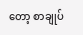တော့ စာချုပ်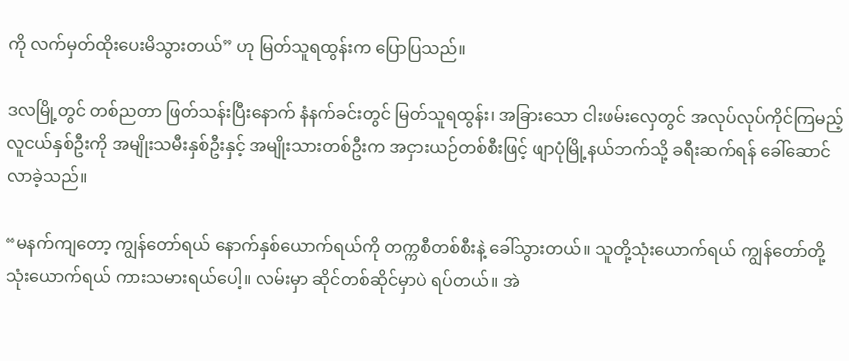ကို လက်မှတ်ထိုးပေးမိသွားတယ်” ဟု မြတ်သူရထွန်းက ပြောပြသည်။

ဒလမြို့တွင် တစ်ညတာ ဖြတ်သန်းပြီးနောက် နံနက်ခင်းတွင် မြတ်သူရထွန်း၊ အခြားသော ငါးဖမ်းလှေတွင် အလုပ်လုပ်ကိုင်ကြမည့် လူငယ်နှစ်ဦးကို အမျိုးသမီးနှစ်ဦးနှင့် အမျိုးသားတစ်ဦးက အငှားယဉ်တစ်စီးဖြင့် ဖျာပုံမြို့နယ်ဘက်သို့ ခရီးဆက်ရန် ခေါ်ဆောင်လာခဲ့သည်။

“မနက်ကျတော့ ကျွန်တော်ရယ် နောက်နှစ်ယောက်ရယ်ကို တက္ကစီတစ်စီးနဲ့ ခေါ်သွားတယ်။ သူတို့သုံးယောက်ရယ် ကျွန်တော်တို့ သုံးယောက်ရယ် ကားသမားရယ်ပေါ့။ လမ်းမှာ ဆိုင်တစ်ဆိုင်မှာပဲ ရပ်တယ်။ အဲ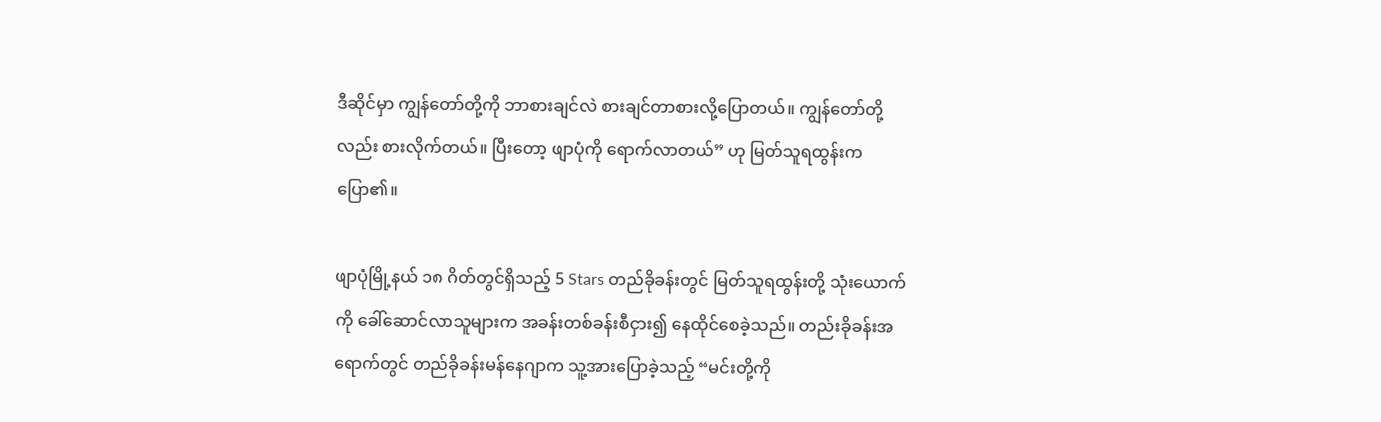ဒီဆိုင်မှာ ကျွန်တော်တို့ကို ဘာစားချင်လဲ စားချင်တာစားလို့ပြောတယ်။ ကျွန်တော်တို့လည်း စားလိုက်တယ်။ ပြီးတော့ ဖျာပုံကို ရောက်လာတယ်” ဟု မြတ်သူရထွန်းက ပြော၏။

ဖျာပုံမြို့နယ် ၁၈ ဂိတ်တွင်ရှိသည့် 5 Stars တည်ခိုခန်းတွင် မြတ်သူရထွန်းတို့ သုံးယောက်ကို ခေါ်ဆောင်လာသူများက အခန်းတစ်ခန်းစီငှား၍ နေထိုင်စေခဲ့သည်။ တည်းခိုခန်းအရောက်တွင် တည်ခိုခန်းမန်နေဂျာက သူ့အားပြောခဲ့သည့် “မင်းတို့ကို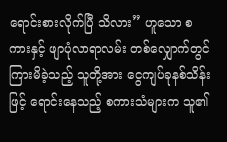ရောင်းစားလိုက်ပြီ သိလား” ဟူသော စကားနှင့် ဖျာပုံလာရာလမ်း တစ်လျှောက်တွင် ကြားမိခဲ့သည့် သူတို့အား ငွေကျပ်ခုနစ်သိန်းဖြင့် ရောင်းနေသည့် စကားသံများက သူ၏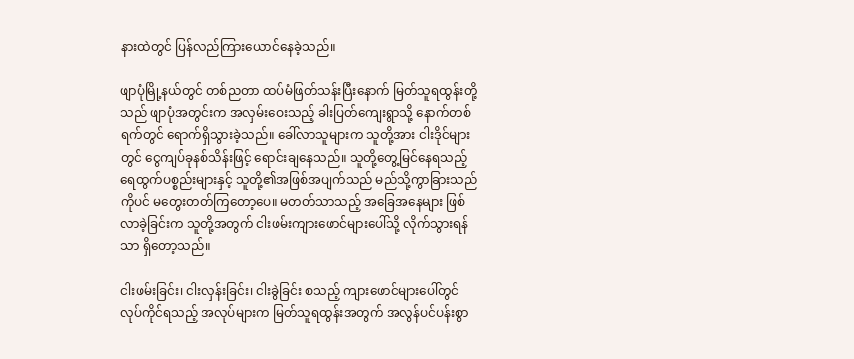နားထဲတွင် ပြန်လည်ကြားယောင်နေခဲ့သည်။

ဖျာပုံမြို့နယ်တွင် တစ်ညတာ ထပ်မံဖြတ်သန်းပြီးနောက် မြတ်သူရထွန်းတို့သည် ဖျာပုံအတွင်းက အလှမ်းဝေးသည့် ခါးပြတ်ကျေးရွာသို့ နောက်တစ်ရက်တွင် ရောက်ရှိသွားခဲ့သည်။ ခေါ်လာသူများက သူတို့အား ငါးဒိုင်များတွင် ငွေကျပ်ခုနစ်သိန်းဖြင့် ရောင်းချနေသည်။ သူတို့တွေ့မြင်နေရသည့် ရေထွက်ပစ္စည်းများနှင့် သူတို့၏အဖြစ်အပျက်သည် မည်သို့ကွာခြားသည်ကိုပင် မတွေးတတ်ကြတော့ပေ။ မတတ်သာသည့် အခြေအနေများ ဖြစ်လာခဲ့ခြင်းက သူတို့အတွက် ငါးဖမ်းကျားဖောင်များပေါ်သို့ လိုက်သွားရန်သာ ရှိတော့သည်။

ငါးဖမ်းခြင်း၊ ငါးလှန်းခြင်း၊ ငါးခွဲခြင်း စသည့် ကျားဖောင်များပေါ်တွင် လုပ်ကိုင်ရသည့် အလုပ်များက မြတ်သူရထွန်းအတွက် အလွန်ပင်ပန်းစွာ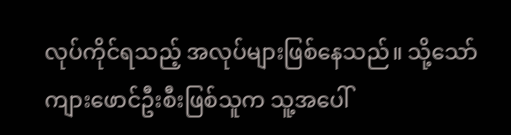လုပ်ကိုင်ရသည့် အလုပ်များဖြစ်နေသည်။ သို့သော် ကျားဖောင်ဦးစီးဖြစ်သူက သူ့အပေါ်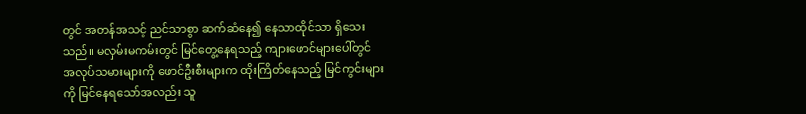တွင် အတန်အသင့် ညင်သာစွာ ဆက်ဆံနေ၍ နေသာထိုင်သာ ရှိသေးသည်။ မလှမ်းမကမ်းတွင် မြင်တွေ့နေရသည့် ကျားဖောင်များပေါ်တွင် အလုပ်သမားများကို ဖောင်ဦးစီးများက ထိုးကြိတ်နေသည့် မြင်ကွင်းများ ကို မြင်နေရသော်အလည်း သူ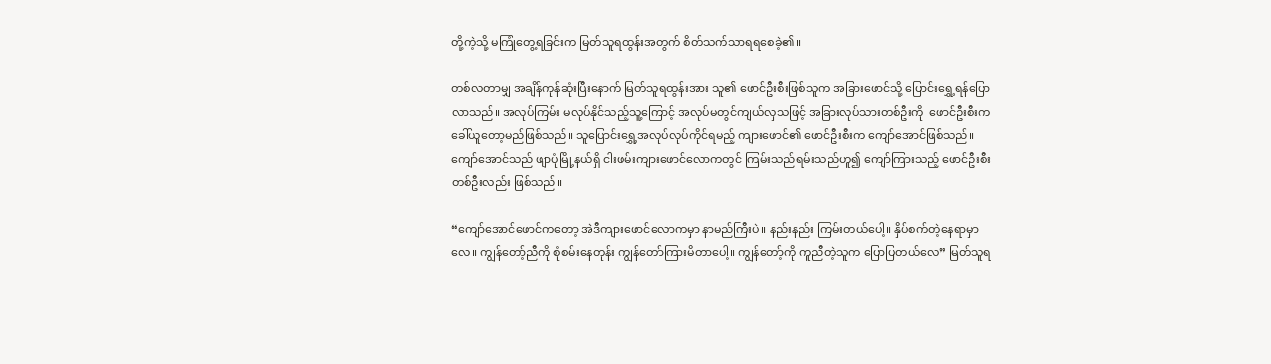တို့ကဲ့သို့ မကြုံတွေ့ရခြင်းက မြတ်သူရထွန်းအတွက် စိတ်သက်သာရရစေခဲ့၏။

တစ်လတာမျှ အချိန်ကုန်ဆုံးပြီးနောက် မြတ်သူရထွန်းအား သူ၏ ဖောင်ဦးစီးဖြစ်သူက အခြားဖောင်သို့ ပြောင်းရွှေ့ရန်ပြောလာသည်။ အလုပ်ကြမ်း မလုပ်နိုင်သည့်သူ့ကြောင့် အလုပ်မတွင်ကျယ်လှသဖြင့် အခြားလုပ်သားတစ်ဦးကို  ဖောင်ဦးစီးက ခေါ်ယူတော့မည်ဖြစ်သည်။ သူပြောင်းရွှေ့အလုပ်လုပ်ကိုင်ရမည့် ကျားဖောင်၏ ဖောင်ဦးစီးက ကျော်အောင်ဖြစ်သည်။ ကျော်အောင်သည် ဖျာပုံမြို့နယ်ရှိ ငါးဖမ်းကျားဖောင်လောကတွင် ကြမ်းသည်ရမ်းသည်ဟူ၍ ကျော်ကြားသည့် ဖောင်ဦးစီးတစ်ဦးလည်း ဖြစ်သည်။

“ကျော်အောင်ဖောင်ကတော့ အဲဒီကျားဖောင်လောကမှာ နာမည်ကြီးပဲ။ နည်းနည်း ကြမ်းတယ်ပေါ့။ နှိပ်စက်တဲ့နေရာမှာလေ။ ကျွန်တော့်ညီကို စုံစမ်းနေတုန်း ကျွန်တော်ကြားမိတာပေါ့။ ကျွန်တော့်ကို ကူညီတဲ့သူက ပြောပြတယ်လေ” မြတ်သူရ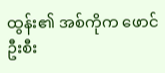ထွန်း၏ အစ်ကိုက ဖောင်ဦးစီး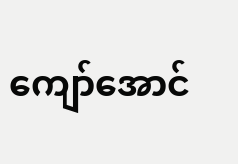ကျော်အောင်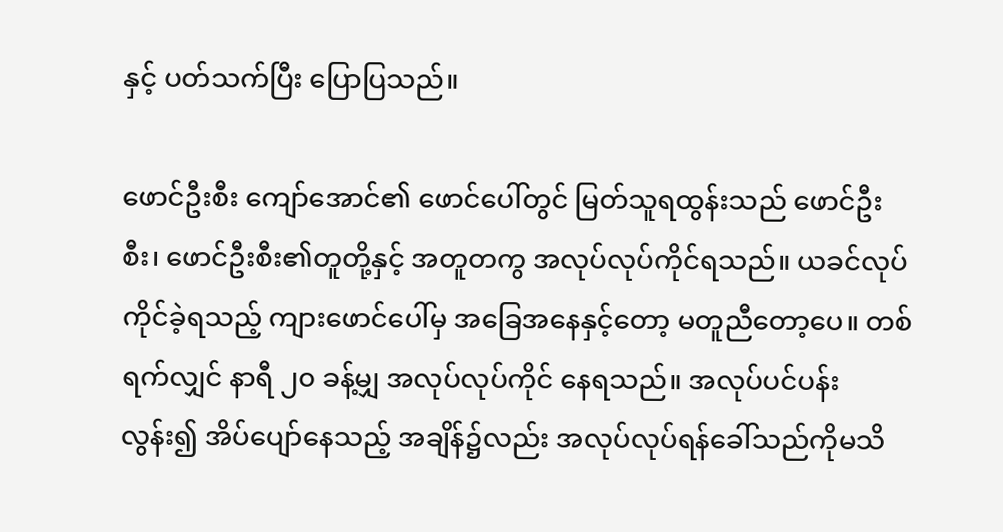နှင့် ပတ်သက်ပြီး ပြောပြသည်။

ဖောင်ဦးစီး ကျော်အောင်၏ ဖောင်ပေါ်တွင် မြတ်သူရထွန်းသည် ဖောင်ဦးစီး၊ ဖောင်ဦးစီး၏တူတို့နှင့် အတူတကွ အလုပ်လုပ်ကိုင်ရသည်။ ယခင်လုပ်ကိုင်ခဲ့ရသည့် ကျားဖောင်ပေါ်မှ အခြေအနေနှင့်တော့ မတူညီတော့ပေ။ တစ်ရက်လျှင် နာရီ ၂၀ ခန့်မျှ အလုပ်လုပ်ကိုင် နေရသည်။ အလုပ်ပင်ပန်းလွန်း၍ အိပ်ပျော်နေသည့် အချိန်၌လည်း အလုပ်လုပ်ရန်ခေါ်သည်ကိုမသိ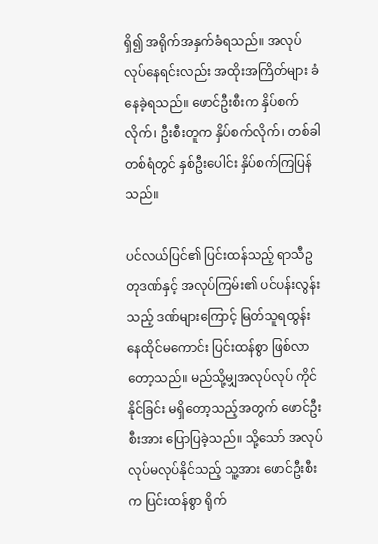ရှိ၍ အရိုက်အနှက်ခံရသည်။ အလုပ်လုပ်နေရင်းလည်း အထိုးအကြိတ်များ ခံနေခဲ့ရသည်။ ဖောင်ဦးစီးက နှိပ်စက်လိုက်၊ ဦးစီးတူက နှိပ်စက်လိုက်၊ တစ်ခါတစ်ရံတွင် နှစ်ဦးပေါင်း နှိပ်စက်ကြပြန်သည်။

ပင်လယ်ပြင်၏ ပြင်းထန်သည့် ရာသီဥတုဒဏ်နှင့် အလုပ်ကြမ်း၏ ပင်ပန်းလွန်းသည့် ဒဏ်များကြောင့် မြတ်သူရထွန်း နေထိုင်မကောင်း ပြင်းထန်စွာ ဖြစ်လာတော့သည်။ မည်သို့မျှအလုပ်လုပ် ကိုင်နိုင်ခြင်း မရှိတော့သည့်အတွက် ဖောင်ဦးစီးအား ပြောပြခဲ့သည်။ သို့သော် အလုပ်လုပ်မလုပ်နိုင်သည့် သူ့အား ဖောင်ဦးစီးက ပြင်းထန်စွာ ရိုက်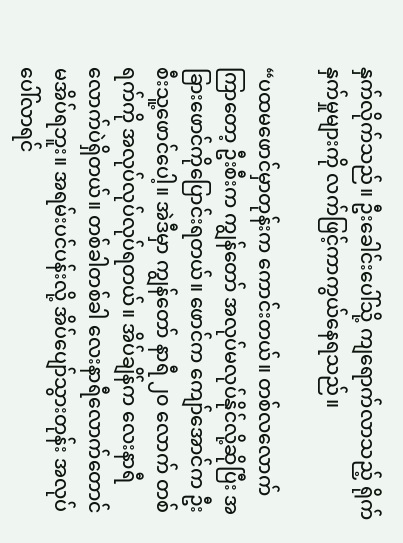နှက်လိုက်သည်။ ဦးခေါင်းပေါ်သို့ ကျရောက်လာသည့် ရိုက်နှက်မှုများကို လက်ဖြင့်ကာကွယ်နေရသည်။

“ပထမဖောင်မှာတုန်းက ကောင်းတယ်။ တစ်လလောက်ကြာတော့ ဦးစီးက ကျွန်တော် အလုပ်မလုပ်နိုင်လို့ဆိုပြီး အခြားဖောင်ကိုပြောင်းရတယ်။ ဖောင်က ကျော်အောင်က ဦးစီးသူ့ဖောင်ပေါ့။ အဲဒီမှာ ကျွန်တော် နာရီ ၂၀ လောက် တစ်ရက်ကို အလုပ်လုပ်လုပ်ရတယ်။ အိပ်ချိန်က လေးနာရီလောက်ပဲရှိတယ်။ တစ်ခါတစ်ခါ လေးနာရီလောက်တောင် မအိပ်ရဘူး။ အရမ်းပင်ပန်းလို့ အိပ်ပျော်သွားတုန်း အလုပ်ပေါ်လာရင်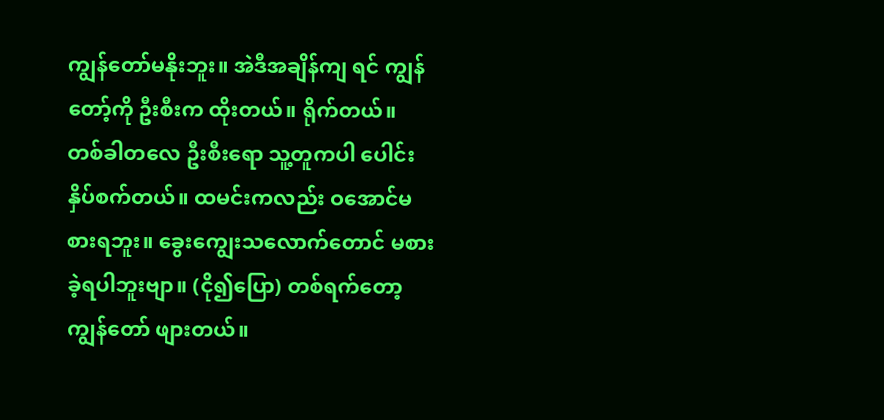ကျွန်တော်မနိုးဘူး။ အဲဒီအချိန်ကျ ရင် ကျွန်တော့်ကို ဦးစီးက ထိုးတယ်။ ရိုက်တယ်။ တစ်ခါတလေ ဦးစီးရော သူ့တူကပါ ပေါင်းနှိပ်စက်တယ်။ ထမင်းကလည်း ဝအောင်မစားရဘူး။ ခွေးကျွေးသလောက်တောင် မစားခဲ့ရပါဘူးဗျာ။ (ငို၍ပြော) တစ်ရက်တော့ ကျွန်တော် ဖျားတယ်။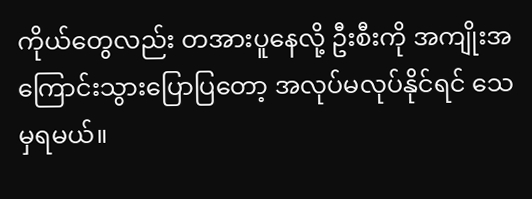ကိုယ်တွေလည်း တအားပူနေလို့ ဦးစီးကို အကျိုးအကြောင်းသွားပြောပြတော့ အလုပ်မလုပ်နိုင်ရင် သေမှရမယ်။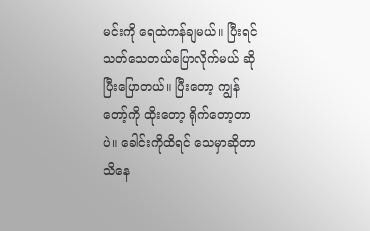မင်းကို ရေထဲကန်ချမယ်။ ပြီးရင် သတ်သေတယ်ပြောလိုက်မယ် ဆိုပြီးပြောတယ်။ ပြီးတော့ ကျွန်တော့်ကို ထိုးတော့ ရိုက်တော့တာပဲ။ ခေါင်းကိုထိရင် သေမှာဆိုတာသိနေ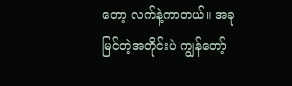တော့ လက်နဲ့ကာတယ်။ အခုမြင်တဲ့အတိုင်းပဲ ကျွန်တော့်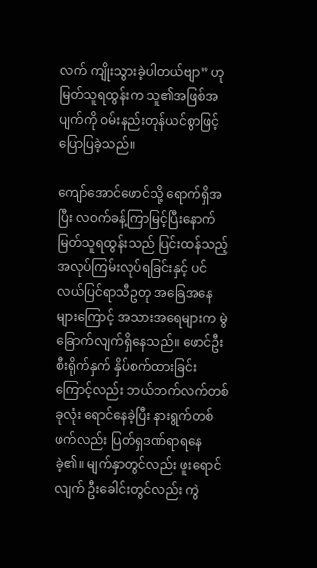လက် ကျိုးသွားခဲ့ပါတယ်ဗျာ” ဟု မြတ်သူရထွန်းက သူ၏အဖြစ်အပျက်ကို ဝမ်းနည်းတုန်ယင်စွာဖြင့် ပြောပြခဲ့သည်။

ကျော်အောင်ဖောင်သို့ ရောက်ရှိအပြီး လဝက်ခန့်ကြာမြင့်ပြီးနောက် မြတ်သူရထွန်းသည် ပြင်းထန်သည့် အလုပ်ကြမ်းလုပ်ရခြင်းနှင့် ပင်လယ်ပြင်ရာသီဥတု အခြေအနေများကြောင့် အသားအရေများက မွဲခြောက်လျက်ရှိနေသည်။ ဖောင်ဦးစီးရိုက်နှက် နှိပ်စက်ထားခြင်းကြောင့်လည်း ဘယ်ဘက်လက်တစ်ခုလုံး ရောင်နေခဲ့ပြီး နားရွက်တစ်ဖက်လည်း ပြတ်ရှဒဏ်ရာရနေခဲ့၏။ မျက်နှာတွင်လည်း ဖူးရောင်လျက် ဦးခေါင်းတွင်လည်း ကွဲ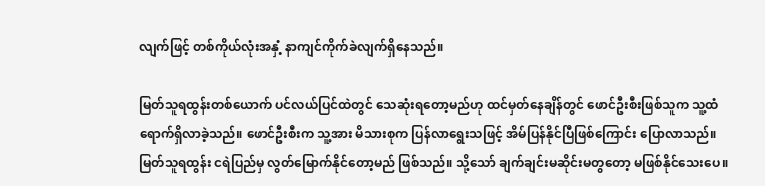လျက်ဖြင့် တစ်ကိုယ်လုံးအနှံ့ နာကျင်ကိုက်ခဲလျက်ရှိနေသည်။

မြတ်သူရထွန်းတစ်ယောက် ပင်လယ်ပြင်ထဲတွင် သေဆုံးရတော့မည်ဟု ထင်မှတ်နေချိန်တွင် ဖောင်ဦးစီးဖြစ်သူက သူ့ထံရောက်ရှိလာခဲ့သည်။ ဖောင်ဦးစီးက သူ့အား မိသားစုက ပြန်လာရွေးသဖြင့် အိမ်ပြန်နိုင်ပြီဖြစ်ကြောင်း ပြောလာသည်။ မြတ်သူရထွန်း ငရဲပြည်မှ လွတ်မြောက်နိုင်တော့မည် ဖြစ်သည်။ သို့သော် ချက်ချင်းမဆိုင်းမတွတော့ မဖြစ်နိုင်သေးပေ။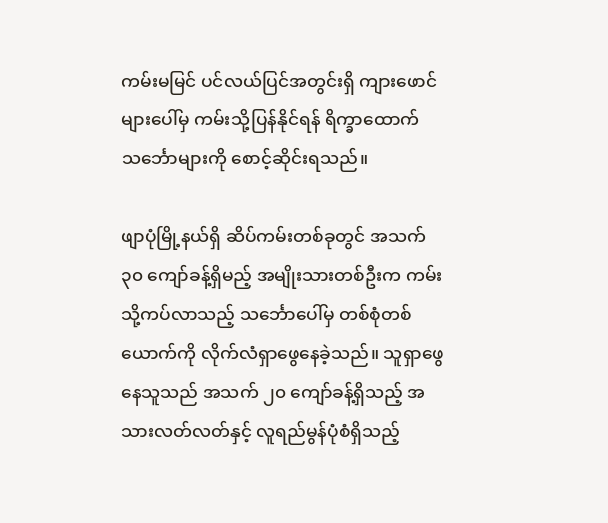ကမ်းမမြင် ပင်လယ်ပြင်အတွင်းရှိ ကျားဖောင်များပေါ်မှ ကမ်းသို့ပြန်နိုင်ရန် ရိက္ခာထောက် သင်္ဘောများကို စောင့်ဆိုင်းရသည်။

ဖျာပုံမြို့နယ်ရှိ ဆိပ်ကမ်းတစ်ခုတွင် အသက် ၃၀ ကျော်ခန့်ရှိမည့် အမျိုးသားတစ်ဦးက ကမ်းသို့ကပ်လာသည့် သင်္ဘောပေါ်မှ တစ်စုံတစ်ယောက်ကို လိုက်လံရှာဖွေနေခဲ့သည်။ သူရှာဖွေနေသူသည် အသက် ၂၀ ကျော်ခန့်ရှိသည့် အသားလတ်လတ်နှင့် လူရည်မွန်ပုံစံရှိသည့်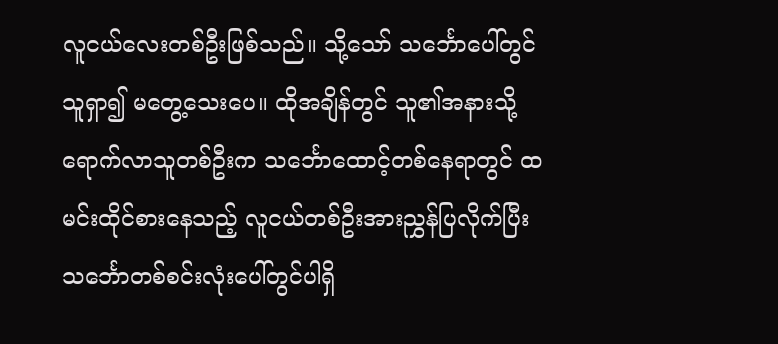လူငယ်လေးတစ်ဦးဖြစ်သည်။ သို့သော် သင်္ဘောပေါ်တွင် သူရှာ၍ မတွေ့သေးပေ။ ထိုအချိန်တွင် သူ၏အနားသို့ ရောက်လာသူတစ်ဦးက သင်္ဘောထောင့်တစ်နေရာတွင် ထမင်းထိုင်စားနေသည့် လူငယ်တစ်ဦးအားညွှန်ပြလိုက်ပြီး သင်္ဘောတစ်စင်းလုံးပေါ်တွင်ပါရှိ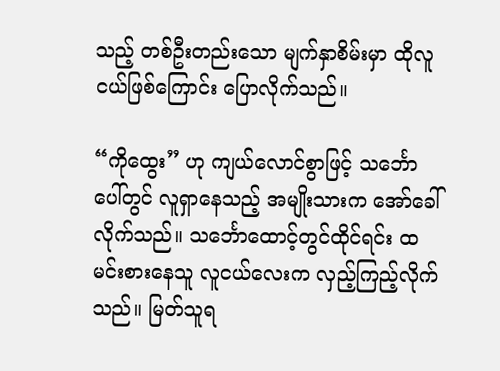သည့် တစ်ဦးတည်းသော မျက်နှာစိမ်းမှာ ထိုလူငယ်ဖြစ်ကြောင်း ပြောလိုက်သည်။

“ကိုထွေး” ဟု ကျယ်လောင်စွာဖြင့် သင်္ဘောပေါ်တွင် လူရှာနေသည့် အမျိုးသားက အော်ခေါ်လိုက်သည်။ သင်္ဘောထောင့်တွင်ထိုင်ရင်း ထမင်းစားနေသူ လူငယ်လေးက လှည့်ကြည့်လိုက်သည်။ မြတ်သူရ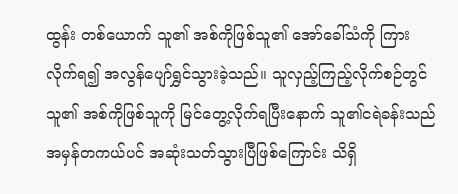ထွန်း တစ်ယောက် သူ၏ အစ်ကိုဖြစ်သူ၏ အော်ခေါ်သံကို ကြားလိုက်ရ၍ အလွန်ပျော်ရွှင်သွားခဲ့သည်။ သူလှည့်ကြည့်လိုက်စဉ်တွင် သူ၏ အစ်ကိုဖြစ်သူကို မြင်တွေ့လိုက်ရပြီးနောက် သူ၏ငရဲခန်းသည် အမှန်တကယ်ပင် အဆုံးသတ်သွားပြီဖြစ်ကြောင်း သိရှိ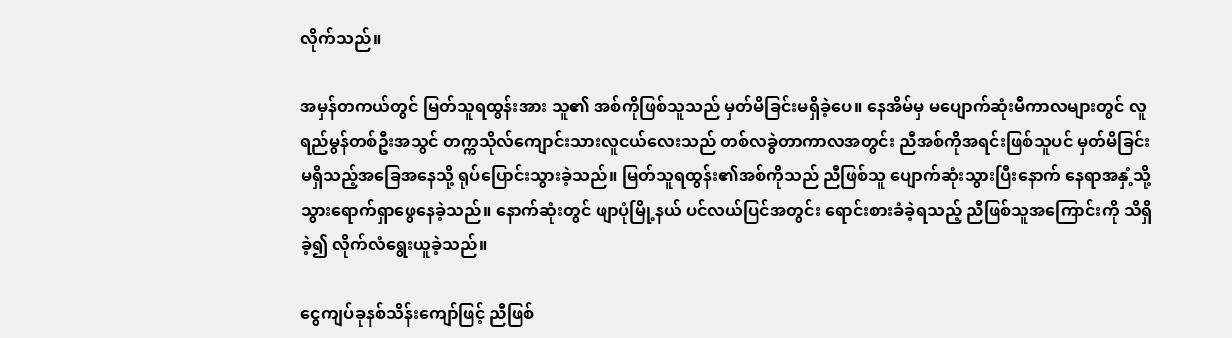လိုက်သည်။

အမှန်တကယ်တွင် မြတ်သူရထွန်းအား သူ၏ အစ်ကိုဖြစ်သူသည် မှတ်မိခြင်းမရှိခဲ့ပေ။ နေအိမ်မှ မပျောက်ဆုံးမီကာလများတွင် လူရည်မွန်တစ်ဦးအသွင် တက္ကသိုလ်ကျောင်းသားလူငယ်လေးသည် တစ်လခွဲတာကာလအတွင်း ညီအစ်ကိုအရင်းဖြစ်သူပင် မှတ်မိခြင်းမရှိသည့်အခြေအနေသို့ ရုပ်ပြောင်းသွားခဲ့သည်။ မြတ်သူရထွန်း၏အစ်ကိုသည် ညီဖြစ်သူ ပျောက်ဆုံးသွားပြီးနောက် နေရာအနှံ့သို့ သွားရောက်ရှာဖွေနေခဲ့သည်။ နောက်ဆုံးတွင် ဖျာပုံမြို့နယ် ပင်လယ်ပြင်အတွင်း ရောင်းစားခံခဲ့ရသည့် ညီဖြစ်သူအကြောင်းကို သိရှိခဲ့၍ လိုက်လံရွေးယူခဲ့သည်။

ငွေကျပ်ခုနစ်သိန်းကျော်ဖြင့် ညီဖြစ်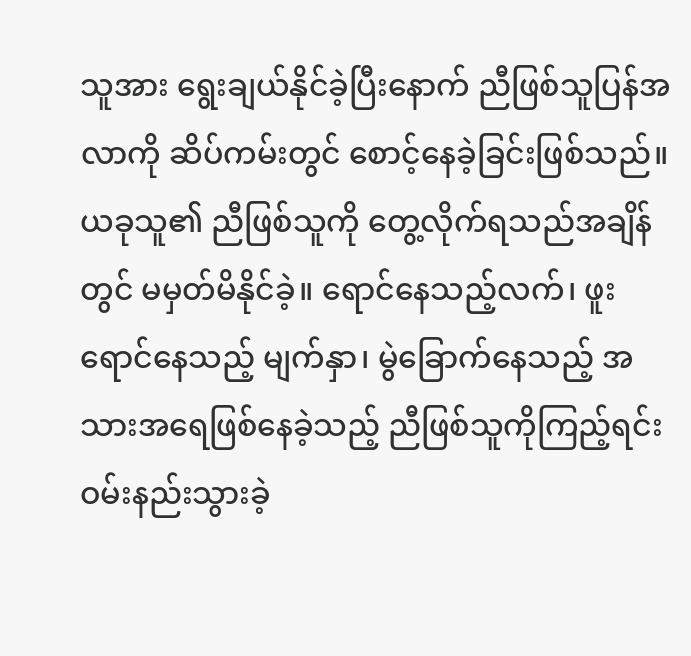သူအား ရွေးချယ်နိုင်ခဲ့ပြီးနောက် ညီဖြစ်သူပြန်အလာကို ဆိပ်ကမ်းတွင် စောင့်နေခဲ့ခြင်းဖြစ်သည်။ ယခုသူ၏ ညီဖြစ်သူကို တွေ့လိုက်ရသည်အချိန်တွင် မမှတ်မိနိုင်ခဲ့။ ရောင်နေသည့်လက်၊ ဖူးရောင်နေသည့် မျက်နှာ၊ မွဲခြောက်နေသည့် အသားအရေဖြစ်နေခဲ့သည့် ညီဖြစ်သူကိုကြည့်ရင်း ဝမ်းနည်းသွားခဲ့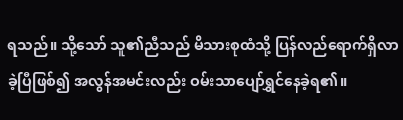ရသည်။ သို့သော် သူ၏ညီသည် မိသားစုထံသို့ ပြန်လည်ရောက်ရှိလာခဲ့ပြီဖြစ်၍ အလွန်အမင်းလည်း ဝမ်းသာပျော်ရွှင်နေခဲ့ရ၏။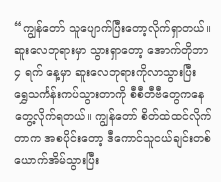“ကျွန်တော် သူပျောက်ပြီးတော့လိုက်ရှာတယ်။ ဆူးလေဘုရားမှာ သွားရှာတော့ အောက်တိုဘာ ၄ ရက် နေ့မှာ ဆူးလေဘုရားကိုလာသွားပြီး ရွှေသင်္ကန်းကပ်သွားတာကို စီစီတီဗီတွေကနေ တွေ့လိုက်ရတယ်။ ကျွန်တော် စိတ်ထဲထင်လိုက်တာက အစပိုင်းတော့ ဒီကောင်သူငယ်ချင်းတစ်ယောက်အိမ်သွားပြီး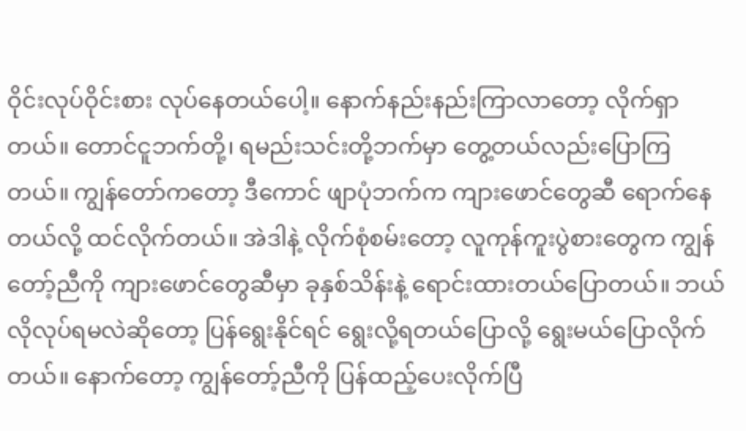ဝိုင်းလုပ်ဝိုင်းစား လုပ်နေတယ်ပေါ့။ နောက်နည်းနည်းကြာလာတော့ လိုက်ရှာတယ်။ တောင်ငူဘက်တို့၊ ရမည်းသင်းတို့ဘက်မှာ တွေ့တယ်လည်းပြောကြတယ်။ ကျွန်တော်ကတော့ ဒီကောင် ဖျာပုံဘက်က ကျားဖောင်တွေဆီ ရောက်နေတယ်လို့ ထင်လိုက်တယ်။ အဲဒါနဲ့ လိုက်စုံစမ်းတော့ လူကုန်ကူးပွဲစားတွေက ကျွန်တော့်ညီကို ကျားဖောင်တွေဆီမှာ ခုနှစ်သိန်းနဲ့ ရောင်းထားတယ်ပြောတယ်။ ဘယ်လိုလုပ်ရမလဲဆိုတော့ ပြန်ရွေးနိုင်ရင် ရွေးလို့ရတယ်ပြောလို့ ရွေးမယ်ပြောလိုက်တယ်။ နောက်တော့ ကျွန်တော့်ညီကို ပြန်ထည့်ပေးလိုက်ပြီ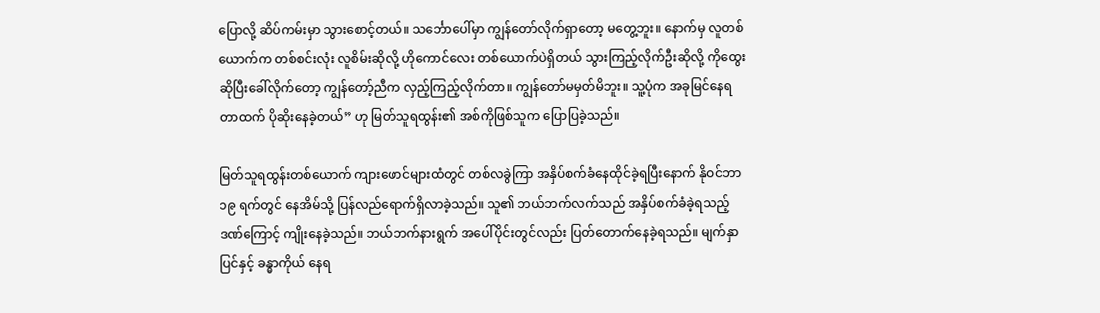ပြောလို့ ဆိပ်ကမ်းမှာ သွားစောင့်တယ်။ သင်္ဘောပေါ်မှာ ကျွန်တော်လိုက်ရှာတော့ မတွေ့ဘူး။ နောက်မှ လူတစ်ယောက်က တစ်စင်းလုံး လူစိမ်းဆိုလို့ ဟိုကောင်လေး တစ်ယောက်ပဲရှိတယ် သွားကြည့်လိုက်ဦးဆိုလို့ ကိုထွေးဆိုပြီးခေါ်လိုက်တော့ ကျွန်တော့်ညီက လှည့်ကြည့်လိုက်တာ။ ကျွန်တော်မမှတ်မိဘူး။ သူ့ပုံက အခုမြင်နေရတာထက် ပိုဆိုးနေခဲ့တယ်” ဟု မြတ်သူရထွန်း၏ အစ်ကိုဖြစ်သူက ပြောပြခဲ့သည်။

မြတ်သူရထွန်းတစ်ယောက် ကျားဖောင်များထံတွင် တစ်လခွဲကြာ အနှိပ်စက်ခံနေထိုင်ခဲ့ရပြီးနောက် နိုဝင်ဘာ ၁၉ ရက်တွင် နေအိမ်သို့ ပြန်လည်ရောက်ရှိလာခဲ့သည်။ သူ၏ ဘယ်ဘက်လက်သည် အနှိပ်စက်ခံခဲ့ရသည့်ဒဏ်ကြောင့် ကျိုးနေခဲ့သည်။ ဘယ်ဘက်နားရွက် အပေါ်ပိုင်းတွင်လည်း ပြတ်တောက်နေခဲ့ရသည်။ မျက်နှာပြင်နှင့် ခန္ဓာကိုယ် နေရ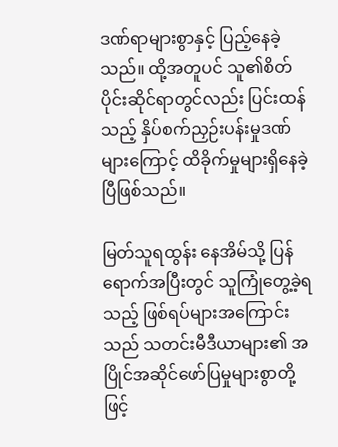ဒဏ်ရာများစွာနှင့် ပြည့်နေခဲ့သည်။ ထို့အတူပင် သူ၏စိတ်ပိုင်းဆိုင်ရာတွင်လည်း ပြင်းထန်သည့် နှိပ်စက်ညှဉ်းပန်းမှုဒဏ်များကြောင့် ထိခိုက်မှုများရှိနေခဲ့ပြီဖြစ်သည်။

မြတ်သူရထွန်း နေအိမ်သို့ ပြန်ရောက်အပြီးတွင် သူကြုံတွေ့ခဲ့ရသည့် ဖြစ်ရပ်များအကြောင်းသည် သတင်းမီဒီယာများ၏ အပြိုင်အဆိုင်ဖော်ပြမှုများစွာတို့ဖြင့်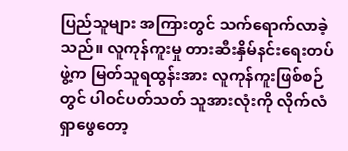ပြည်သူများ အကြားတွင် သက်ရောက်လာခဲ့သည်။ လူကုန်ကူးမှု တားဆီးနှိမ်နင်းရေးတပ်ဖွဲ့က မြတ်သူရထွန်းအား လူကုန်ကူးဖြစ်စဉ်တွင် ပါဝင်ပတ်သတ် သူအားလုံးကို လိုက်လံရှာဖွေတော့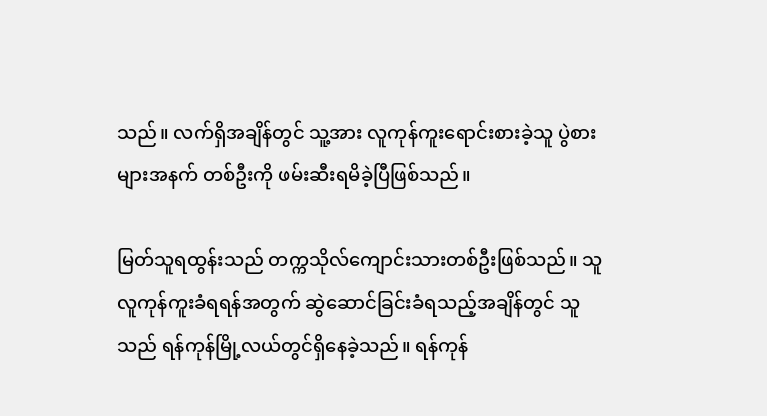သည်။ လက်ရှိအချိန်တွင် သူ့အား လူကုန်ကူးရောင်းစားခဲ့သူ ပွဲစားများအနက် တစ်ဦးကို ဖမ်းဆီးရမိခဲ့ပြီဖြစ်သည်။

မြတ်သူရထွန်းသည် တက္ကသိုလ်ကျောင်းသားတစ်ဦးဖြစ်သည်။ သူလူကုန်ကူးခံရရန်အတွက် ဆွဲဆောင်ခြင်းခံရသည့်အချိန်တွင် သူသည် ရန်ကုန်မြို့လယ်တွင်ရှိနေခဲ့သည်။ ရန်ကုန်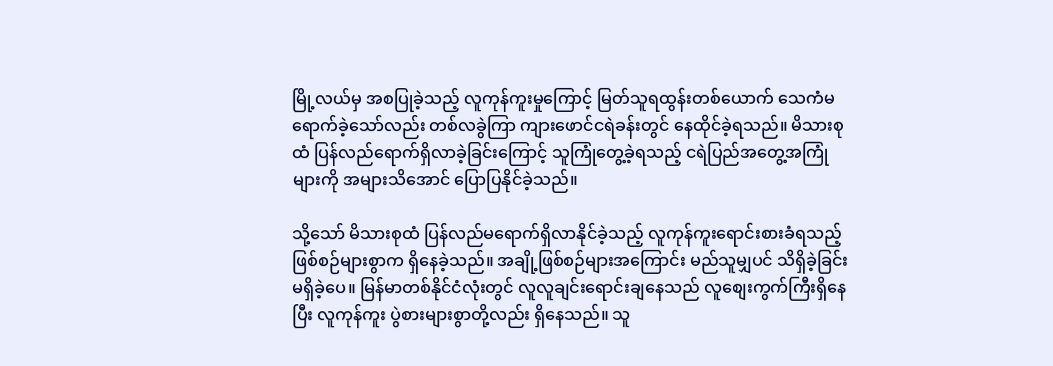မြို့လယ်မှ အစပြုခဲ့သည့် လူကုန်ကူးမှုကြောင့် မြတ်သူရထွန်းတစ်ယောက် သေကံမရောက်ခဲ့သော်လည်း တစ်လခွဲကြာ ကျားဖောင်ငရဲခန်းတွင် နေထိုင်ခဲ့ရသည်။ မိသားစုထံ ပြန်လည်ရောက်ရှိလာခဲ့ခြင်းကြောင့် သူကြုံတွေ့ခဲ့ရသည့် ငရဲပြည်အတွေ့အကြုံများကို အများသိအောင် ပြောပြနိုင်ခဲ့သည်။

သို့သော် မိသားစုထံ ပြန်လည်မရောက်ရှိလာနိုင်ခဲ့သည့် လူကုန်ကူးရောင်းစားခံရသည့် ဖြစ်စဉ်များစွာက ရှိနေခဲ့သည်။ အချို့ဖြစ်စဉ်များအကြောင်း မည်သူမျှပင် သိရှိခဲ့ခြင်းမရှိခဲ့ပေ။ မြန်မာတစ်နိုင်ငံလုံးတွင် လူလူချင်းရောင်းချနေသည် လူစျေးကွက်ကြီးရှိနေပြီး လူကုန်ကူး ပွဲစားများစွာတို့လည်း ရှိနေသည်။ သူ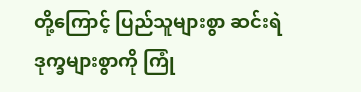တို့ကြောင့် ပြည်သူများစွာ ဆင်းရဲဒုက္ခများစွာကို ကြုံ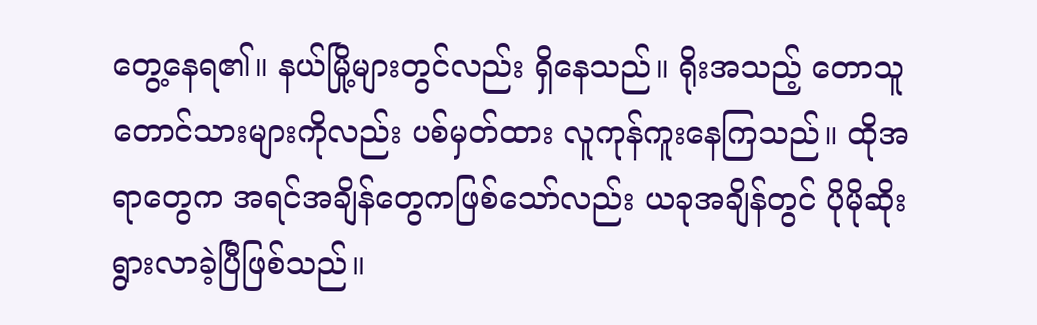တွေ့နေရ၏။ နယ်မြို့များတွင်လည်း ရှိနေသည်။ ရိုးအသည့် တောသူတောင်သားများကိုလည်း ပစ်မှတ်ထား လူကုန်ကူးနေကြသည်။ ထိုအရာတွေက အရင်အချိန်တွေကဖြစ်သော်လည်း ယခုအချိန်တွင် ပိုမိုဆိုးရွားလာခဲ့ပြီဖြစ်သည်။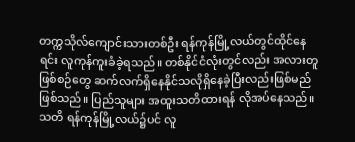တက္ကသိုလ်ကျောင်းသားတစ်ဦး ရန်ကုန်မြို့လယ်တွင်ထိုင်နေရင်း လူကုန်ကူးခံခဲ့ရသည်။ တစ်နိုင်ငံလုံးတွင်လည်း အလားတူဖြစ်စဉ်တွေ ဆက်လက်ရှိနေနိုင်သလိုရှိနေခဲ့ပြီးလည်းဖြစ်မည်ဖြစ်သည်။ ပြည်သူများ အထူးသတိထားရန် လိုအပ်နေသည်။ သတိ ရန်ကုန်မြို့လယ်၌ပင် လူ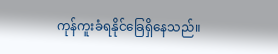ကုန်ကူးခံရနိုင်ခြေရှိနေသည်။